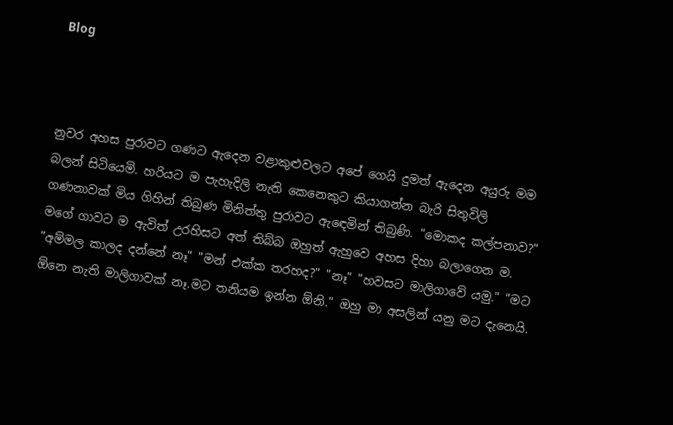Blog



නුවර අහස පුරාවට ගණට ඇදෙන වළාකුළුවලට අපේ ගෙයි දුමත් ඇදෙන අයුරු මම බලන් සිටියෙමි. හරියට ම පැහැදිලි නැති කෙනෙකුට කියාගන්න බැරි සිතුවිලි ගණනාවක් මිය ගිහින් තිබුණ මිනිත්තු පුරාවට ඇඳෙමින් තිබුණි. "මොකද කල්පනාව?" මගේ ගාවට ම ඇවිත් උරහිසට අත් තිබ්බ ඔහුත් ඇහුවෙ අහස දිහා බලාගෙන ම. "අම්මල කාලද දන්නේ නෑ" "මන් එක්ක තරහද?" "නෑ" "හවසට මාලිගාවේ යමු." "මට ඕනෙ නැති මාලිගාවක් නෑ.මට තනියම ඉන්න ඕනි." ඔහු මා අසලින් යනු මට දැනෙයි.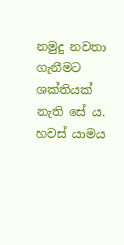නමුදු නවතා ගැනීමට ශක්තියක් නැති සේ ය.           හවස් යාමය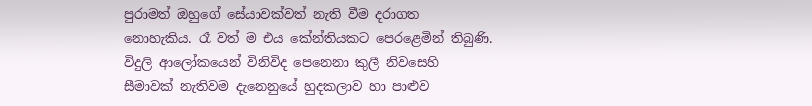පුරාමත් ඔහුගේ සේයාවක්වත් නැති වීම දරාගත නොහැකිය. රෑ වත් ම එය කේන්තියකට පෙරළෙමින් තිබුණි.          විදුලි ආලෝකයෙන් විනිවිද පෙනෙනා කුලී නිවසෙහි සීමාවක් නැතිවම දැනෙනුයේ හුදකලාව හා පාළුව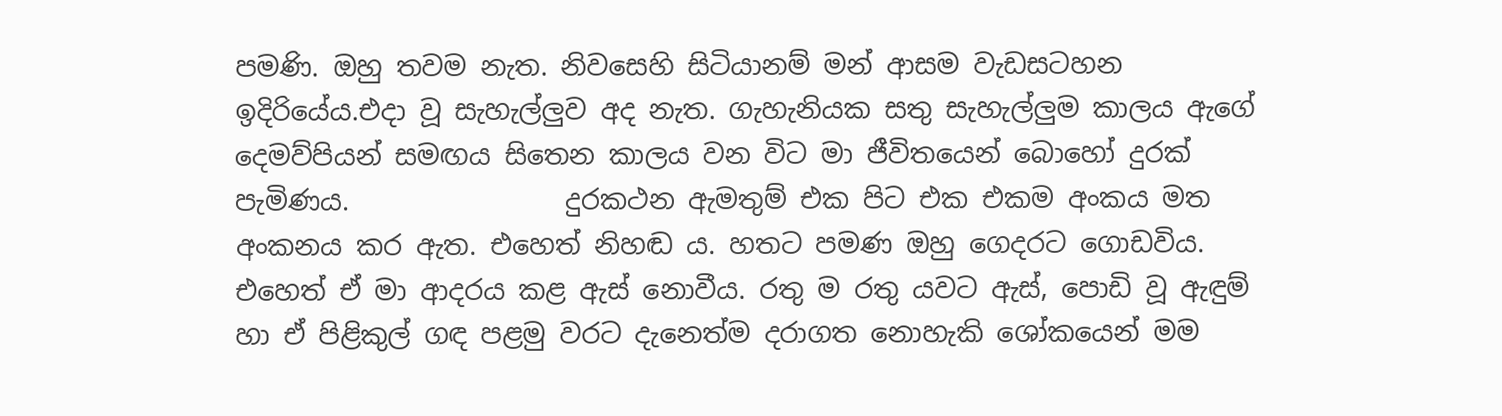පමණි. ඔහු තවම නැත. නිවසෙහි සිටියානම් මන් ආසම වැඩසටහන ඉදිරියේය.එදා වූ සැහැල්ලුව අද නැත. ගැහැනියක සතු සැහැල්ලුම කාලය ඇගේ දෙමව්පියන් සමඟය සිතෙන කාලය වන විට මා ජීවිතයෙන් බොහෝ දුරක් පැමිණය.                දුරකථන ඇමතුම් එක පිට එක එකම අංකය මත අංකනය කර ඇත. එහෙත් නිහඬ ය. හතට පමණ ඔහු ගෙදරට ගොඩවිය. එහෙත් ඒ මා ආදරය කළ ඇස් නොවීය. රතු ම රතු යවට ඇස්, පොඩි වූ ඇඳුම් හා ඒ පිළිකුල් ගඳ පළමු වරට දැනෙත්ම දරාගත නොහැකි ශෝකයෙන් මම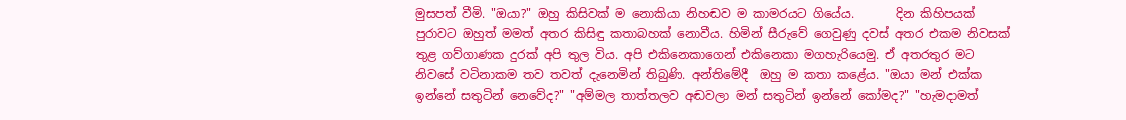මුසපත් වීමි. "ඔයා?" ඔහු කිසිවක් ම නොකියා නිහඬව ම කාමරයට ගියේය.       දින කිහිපයක් පුරාවට ඔහුත් මමත් අතර කිසිඳු කතාබහක් නොවීය. හිමින් සීරුවේ ගෙවුණු දවස් අතර එකම නිවසක් තුළ ගව්ගාණක දුරක් අපි තුල විය. අපි එකිනෙකාගෙන් එකිනෙකා මගහැරියෙමු. ඒ අතරතුර මට නිවසේ වටිනාකම තව තවත් දැනෙමින් තිබුණි. අන්තිමේදී  ඔහු ම කතා කළේය. "ඔයා මන් එක්ක ඉන්නේ සතුටින් නෙවේද?" "අම්මල තාත්තලව අඬවලා මන් සතුටින් ඉන්නේ කෝමද?" "හැමදාමත්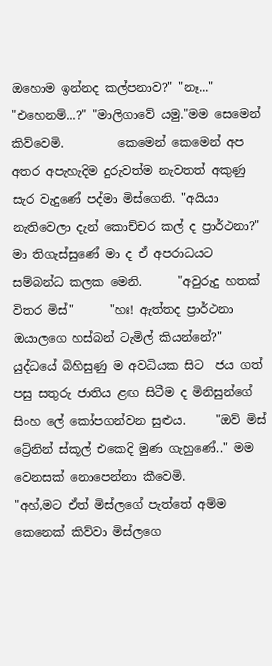ඔහොම ඉන්නද කල්පනාව?" "නෑ..." "එහෙනම්...?" "මාලිගාවේ යමු."මම සෙමෙන් කිව්වෙමි.         කෙමෙන් කෙමෙන් අප අතර අපැහැදිම දුරුවත්ම නැවතත් අකුණු සැර වැදුණේ පද්මා මිස්ගෙනි. "අයියා නැතිවෙලා දැන් කොච්චර කල් ද ප්‍රාර්ථනා?" මා තිගැස්සුණේ මා ද ඒ අපරාධයට සම්බන්ධ කලක මෙනි.      "අවුරුදු හතක් විතර මිස්"      "හඃ! ඇත්තද ප්‍රාර්ථනා ඔයාලගෙ හස්බන් ටැමිල් කියන්නේ?" යුද්ධයේ බිහිසුණු ම අවධියක සිට  ජය ගත් පසු සතුරු ජාතිය ළඟ සිටීම ද මිනිසුන්ගේ සිංහ ලේ කෝපගන්වන සුළුය.     "ඔව් මිස් ට්‍රේනින් ස්කූල් එකෙදි මුණ ගැහුණේ.." මම වෙනසක් නොපෙන්නා කීවෙමි.      "අහ්,මට ඒත් මිස්ලගේ පැත්තේ අම්ම කෙනෙක් කිව්වා මිස්ලගෙ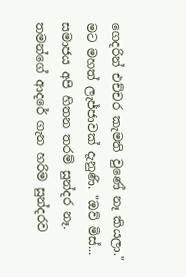ගෙදරින් එච්චර කැමති වුණේ නෑ කියලා." මට මහත් ලැජ්ජාවක් දැනුණි. "ඔව් මිස්... සමාජය අපි හිතන තරම් සුන්දර නෑ. තමන්ගේ ආදරේ ගැන හරිම සුන්දරව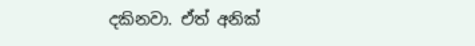දකිනවා. ඒත් අනික්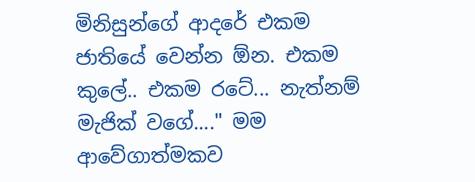මිනිසුන්ගේ ආදරේ එකම ජාතියේ වෙන්න ඕන. එකම කුලේ.. එකම රටේ... නැත්නම් මැජික් වගේ...." මම ආවේගාත්මකව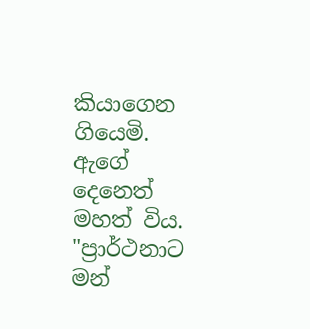කියාගෙන ගියෙමි. ඇගේ දෙනෙත් මහත් විය. "ප්‍රාර්ථනාට මන්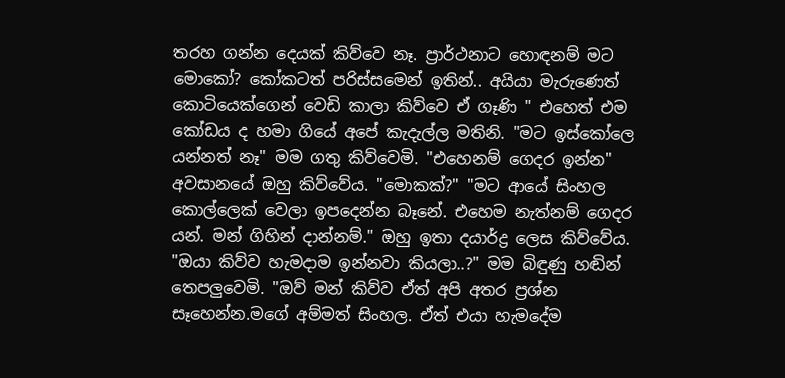තරහ ගන්න දෙයක් කිව්වෙ නෑ. ප්‍රාර්ථනාට හොඳනම් මට මොකෝ? කෝකටත් පරිස්සමෙන් ඉතින්.. අයියා මැරුණෙත් කොටියෙක්ගෙන් වෙඩි කාලා කිව්වෙ ඒ ගෑණි " එහෙත් එම කෝඩය ද හමා ගියේ අපේ කැදැල්ල මතිනි. "මට ඉස්කෝලෙ යන්නත් නෑ" මම ගතු කිව්වෙමි. "එහෙනම් ගෙදර ඉන්න" අවසානයේ ඔහු කිව්වේය. "මොකක්?" "මට ආයේ සිංහල කොල්ලෙක් වෙලා ඉපදෙන්න බෑනේ. එහෙම නැත්නම් ගෙදර යන්. මන් ගිහින් දාන්නම්." ඔහු ඉතා දයාර්ද්‍ර ලෙස කිව්වේය. "ඔයා කිව්ව හැමදාම ඉන්නවා කියලා..?" මම බිඳුණු හඬින් තෙපලුවෙමි. "ඔව් මන් කිව්ව ඒත් අපි අතර ප්‍රශ්න සෑහෙන්න.මගේ අම්මත් සිංහල. ඒත් එයා හැමදේම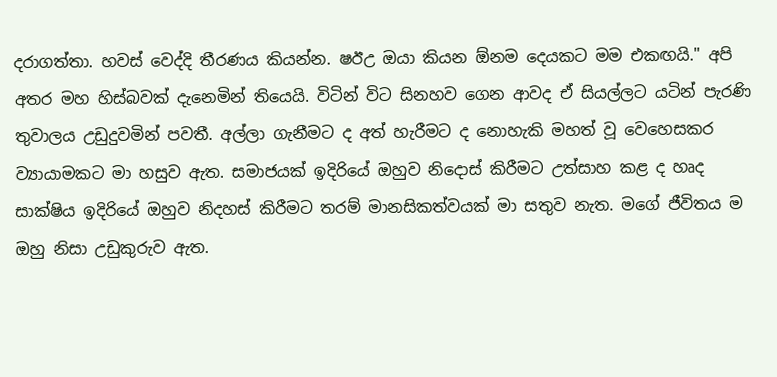දරාගත්තා. හවස් වෙද්දි තීරණය කියන්න. ෂඊඋ ඔයා කියන ඕනම දෙයකට මම එකඟයි." අපි අතර මහ හිස්බවක් දැනෙමින් තියෙයි. විටින් විට සිනහව ගෙන ආවද ඒ සියල්ලට යටින් පැරණි තුවාලය උඩුදුවමින් පවතී. අල්ලා ගැනීමට ද අත් හැරීමට ද නොහැකි මහත් වූ වෙහෙසකර ව්‍යායාමකට මා හසුව ඇත. සමාජයක් ඉදිරියේ ඔහුව නිදොස් කිරීමට උත්සාහ කළ ද හෘද සාක්ෂිය ඉදිරියේ ඔහුව නිදහස් කිරීමට තරම් මානසිකත්වයක් මා සතුව නැත. මගේ ජීවිතය ම ඔහු නිසා උඩුකුරුව ඇත.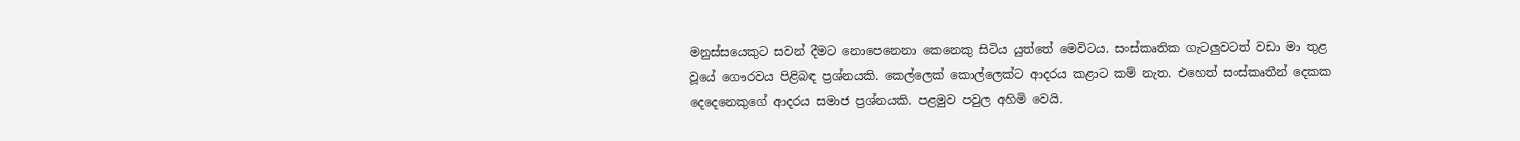මනුස්සයෙකුට සවන් දීමට නොපෙනෙනා කෙනෙකු සිටිය යුත්තේ මෙවිටය. සංස්කෘතික ගැටලුවටත් වඩා මා තුළ වූයේ ගෞරවය පිළිබඳ ප්‍රශ්නයකි. කෙල්ලෙක් කොල්ලෙක්ට ආදරය කළාට කම් නැත. එහෙත් සංස්කෘතීන් දෙකක දෙදෙනෙකුගේ ආදරය සමාජ ප්‍රශ්නයකි. පළමුව පවුල අහිමි වෙයි.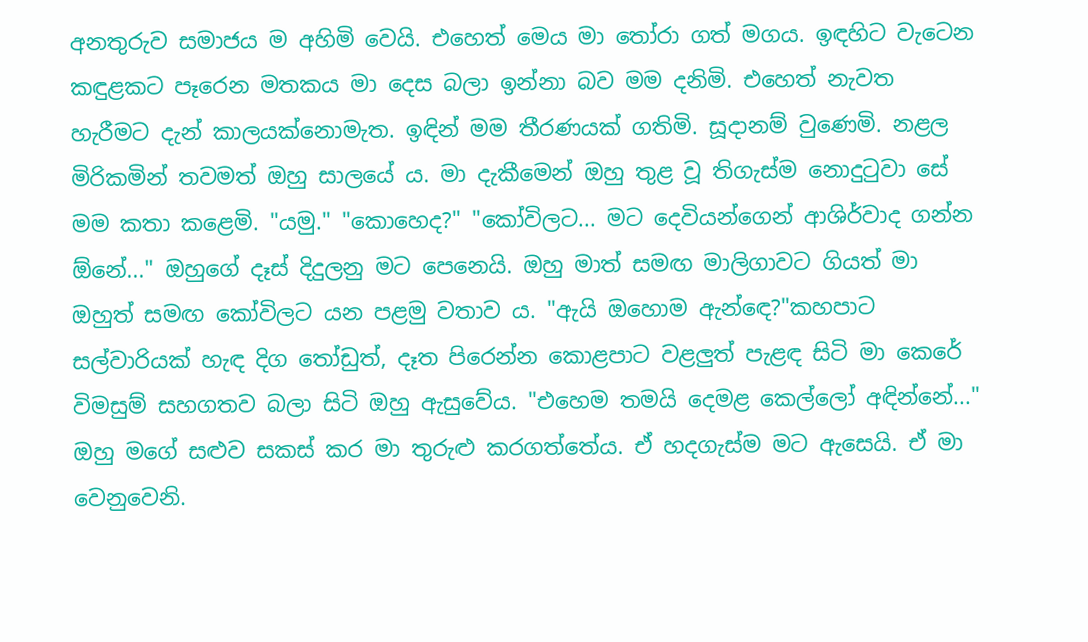අනතුරුව සමාජය ම අහිමි වෙයි. එහෙත් මෙය මා තෝරා ගත් මගය. ඉඳහිට වැටෙන කඳුළකට පෑරෙන මතකය මා දෙස බලා ඉන්නා බව මම දනිමි. එහෙත් නැවත හැරීමට දැන් කාලයක්නොමැත. ඉඳින් මම තීරණයක් ගතිමි. සූදානම් වුණෙමි. නළල මිරිකමින් තවමත් ඔහු සාලයේ ය. මා දැකීමෙන් ඔහු තුළ වූ තිගැස්ම නොදුටුවා සේ මම කතා කළෙමි. "යමු." "කොහෙද?" "කෝවිලට... මට දෙවියන්ගෙන් ආශිර්වාද ගන්න ඕනේ..." ඔහුගේ දෑස් දිදුලනු මට පෙනෙයි. ඔහු මාත් සමඟ මාලිගාවට ගියත් මා ඔහුත් සමඟ කෝවිලට යන පළමු වතාව ය. "ඇයි ඔහොම ඇන්ඳෙ?"කහපාට සල්වාරියක් හැඳ දිග තෝඩුත්, දෑත පිරෙන්න කොළපාට වළලුත් පැළඳ සිටි මා කෙරේ විමසුම් සහගතව බලා සිටි ඔහු ඇසුවේය. "එහෙම තමයි දෙමළ කෙල්ලෝ අඳින්නේ..." ඔහු මගේ සළුව සකස් කර මා තුරුළු කරගත්තේය. ඒ හදගැස්ම මට ඇසෙයි. ඒ මා වෙනුවෙනි.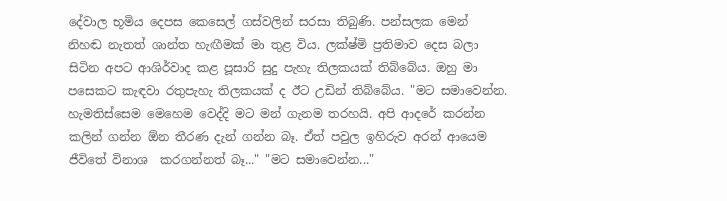දේවාල භූමිය දෙපස කෙසෙල් ගස්වලින් සරසා තිබුණි. පන්සලක මෙන් නිහඬ නැතත් ශාන්ත හැඟීමක් මා තුළ විය. ලක්ෂ්මි ප්‍රතිමාව දෙස බලා සිටින අපට ආශිර්වාද කළ පූසාරි සුදු පැහැ තිලකයක් තිබ්බේය. ඔහු මා පසෙකට කැඳවා රතුපැහැ තිලකයක් ද ඊට උඩින් තිබ්බේය. "මට සමාවෙන්න. හැමතිස්සෙම මෙහෙම වෙද්දි මට මන් ගැනම තරහයි. අපි ආදරේ කරන්න කලින් ගන්න ඕන තීරණ දැන් ගන්න බෑ. ඒත් පවුල ඉහිරුව අරන් ආයෙම ජීවිතේ විනාශ  කරගන්නත් බෑ..." "මට සමාවෙන්න..."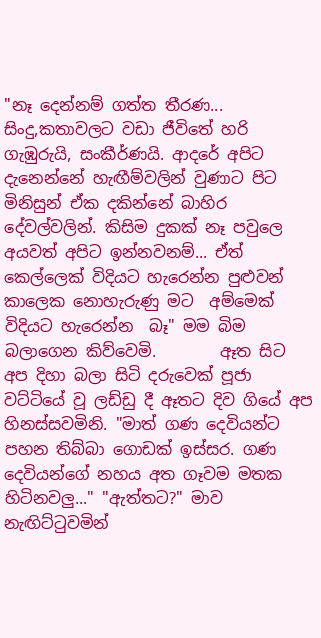"නෑ දෙන්නම් ගත්ත තීරණ... සිංදු,කතාවලට වඩා ජීවිතේ හරි ගැඹුරුයි, සංකීර්ණයි. ආදරේ අපිට දැනෙන්නේ හැඟීම්වලින් වුණාට පිට මිනිසුන් ඒක දකින්නේ බාහිර දේවල්වලින්. කිසිම දුකක් නෑ පවුලෙ අයවත් අපිට ඉන්නවනම්... ඒත් කෙල්ලෙක් විදියට හැරෙන්න පුළුවන් කාලෙක නොහැරුණු මට  අම්මෙක් විදියට හැරෙන්න  බෑ" මම බිම බලාගෙන කිව්වෙමි.        ඈත සිට අප දිහා බලා සිටි දරුවෙක් පූජා වට්ටියේ වූ ලඩ්ඩු දී ඈතට දිව ගියේ අප හිනස්සවමිනි. "මාත් ගණ දෙවියන්ට පහන තිබ්බා ගොඩක් ඉස්සර. ගණ දෙවියන්ගේ නහය අත ගෑවම මතක හිටිනවලු..." "ඇත්තට?" මාව නැඟිට්ටුවමින්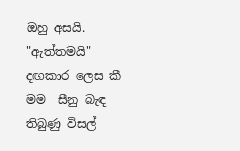ඔහු අසයි. "ඇත්තමයි" දඟකාර ලෙස කී මම  සීනු බැඳ තිබුණු විසල්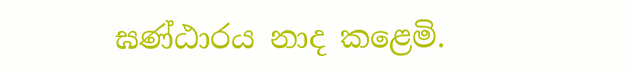ඝණ්ඨාරය නාද කළෙමි.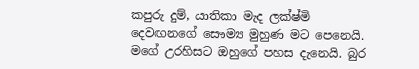කපුරු දුම්, යාතිකා මැද ලක්ෂ්මි දෙවඟනගේ සෞම්‍ය මුහුණ මට පෙනෙයි. මගේ උරහිසට ඔහුගේ පහස දැනෙයි. බුර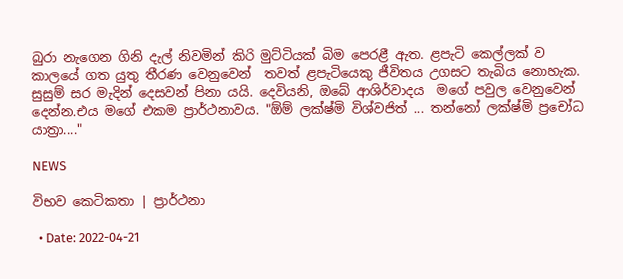බුරා නැගෙන ගිනි දැල් නිවමින් කිරි මුට්ටියක් බිම පෙරළී ඇත. ළපැටි කෙල්ලක් ව කාලයේ ගත යුතු තීරණ වෙනුවෙන්  තවත් ළපැටියෙකු ජීවිතය උගසට තැබිය නොහැක. සුසුම් සර මැදින් දෙසවන් පිනා යයි. දෙවියනි, ඔබේ ආශිර්වාදය  මගේ පවුල වෙනුවෙන් දෙන්න.එය මගේ එකම ප්‍රාර්ථනාවය. "ඕම් ලක්ෂ්මි විශ්වජිත් ... තන්නෝ ලක්ෂ්මි ප්‍රචෝධ යාත්‍රා...."

NEWS

විභව කෙටිකතා | ප්‍රාර්ථනා

  • Date: 2022-04-21